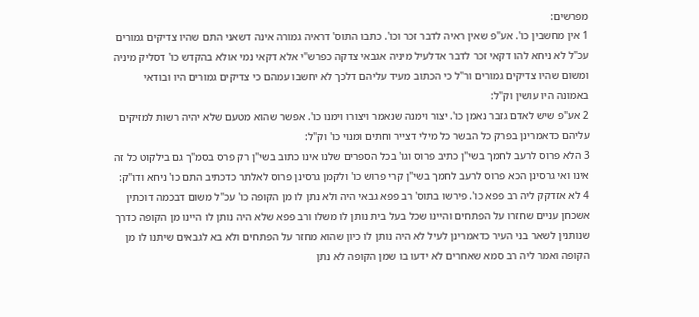מפרשים:
1 אין מחשבין כו'. אע"פ שאין ראיה לדבר זכר וכו'. כתבו התוס' דראיה גמורה אינה דשאני התם שהיו צדיקים גמורים עכ"ל לא ניחא להו דקאי זכר לדבר אדלעיל מיניה אגבאי צדקה כפרש"י אלא דקאי נמי אולא בהקדש כו' דסליק מיניה ומשום שהיו צדיקים גמורים ור"ל כי הכתוב מעיד עליהם דלכך לא יחשבו עמהם כי צדיקים גמורים היו ובודאי באמונה היו עושין וק"ל:
2 אע"פ שיש לאדם גזבר נאמן כו'. יצור וימנה שנאמר ויצורו וימנו כו'. אפשר שהוא מטעם שלא יהיה רשות למזיקים עליהם כדאמרינן בפרק כל הבשר כל מילי דצייר וחתים ומנוי כו' וק"ל:
3 הלא פרוס לרעב לחמך בשי"ן כתיב פרוס וגו' בכל הספרים שלנו אינו כתוב בשי"ן רק פרס בסמ"ך גם בילקוט כל זה אינו ואי גרסינן הכא פרוס לרעב לחמך בשי"ן קרי פרוש כו' ולקמן גרסינן פרוס לאלתר כדכתיב התם כו' ניחא ודו"ק:
4 לא אזדקק ליה רב פפא כו'. פירשו בתוס' רב פפא גבאי היה ולא נתן לו מן הקופה כו' עכ"ל משום דבכמה דוכתין אשכחן עניים שחזרו על הפתחים והיינו שכל בעל בית נותן לו משלו ורב פפא שלא היה נותן לו היינו מן הקופה כדרך שנותנין לשאר בני העיר כדאמרינן לעיל לא היה נותן לו כיון שהוא מחזר על הפתחים ולא בא לגבאים שיתנו לו מן הקופה ואמר ליה רב סמא שאחרים לא ידעו בו שמן הקופה לא נתן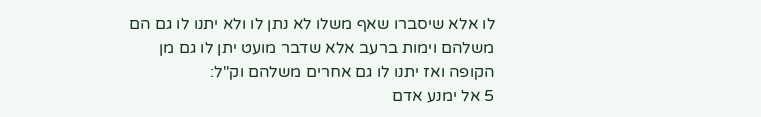לו אלא שיסברו שאף משלו לא נתן לו ולא יתנו לו גם הם משלהם וימות ברעב אלא שדבר מועט יתן לו גם מן הקופה ואז יתנו לו גם אחרים משלהם וק"ל:
5 אל ימנע אדם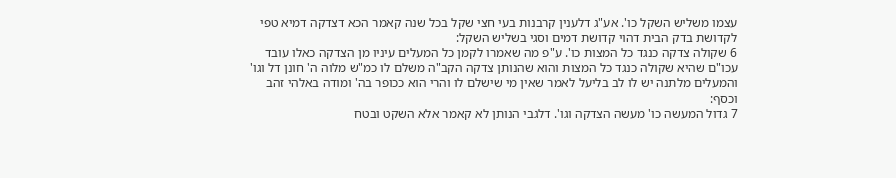עצמו משליש השקל כו'. אע"ג דלענין קרבנות בעי חצי שקל בכל שנה קאמר הכא דצדקה דמיא טפי לקדושת בדק הבית דהוי קדושת דמים וסגי בשליש השקל:
6 שקולה צדקה כנגד כל המצות כו'. ע"פ מה שאמרו לקמן כל המעלים עיניו מן הצדקה כאלו עובד עכו"ם שהיא שקולה כנגד כל המצות והוא שהנותן צדקה הקב"ה משלם לו כמ"ש מלוה ה' חונן דל וגו' והמעלים מלתנה יש לו לב בליעל לאמר שאין מי שישלם לו והרי הוא ככופר בה' ומודה באלהי זהב וכסף:
7 גדול המעשה כו' מעשה הצדקה וגו'. דלגבי הנותן לא קאמר אלא השקט ובטח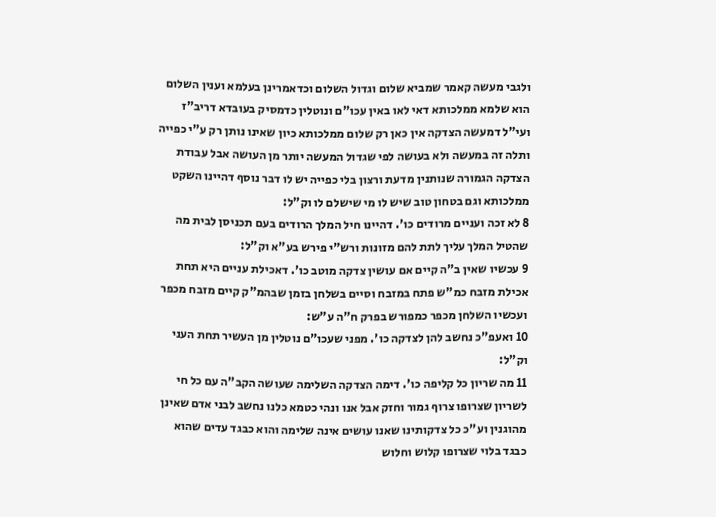ולגבי מעשה קאמר שמביא שלום וגדול השלום וכדאמרינן בעלמא וענין השלום הוא שלמא ממלכותא דאי לאו באין עכו"ם ונוטלין כדמסיק בעובדא דריב"ז ועי"ל דמעשה הצדקה אין כאן רק שלום ממלכותא כיון שאינו נותן רק ע"י כפייה ותלה זה במעשה ולא בעושה לפי שגדול המעשה יותר מן העושה אבל עבודת הצדקה הגמורה שנותנין מדעת ורצון בלי כפייה יש לו דבר נוסף דהיינו השקט ממלכותא וגם בטחון טוב שיש לו מי שישלם לו וק"ל:
8 לא זכה ועניים מרודים כו'. דהיינו חיל המלך הרודים בעם תכניסן לבית מה שהטיל המלך עליך לתת להם מזונות ורש"י פירש בע"א וק"ל:
9 עכשיו שאין ב"ה קיים אם עושין צדקה מוטב כו'. דאכילת עניים היא תחת אכילת מזבח כמ"ש פתח במזבח וסיים בשלחן בזמן שבהמ"ק קיים מזבח מכפר ועכשיו השלחן מכפר כמפורש בפרק ח"ה ע"ש:
10 ואעפ"כ נחשב להן לצדקה כו'. מפני שעכו"ם נוטלין מן העשיר תחת העני וק"ל:
11 מה שריון כל קליפה כו'. דימה הצדקה השלימה שעושה הקב"ה עם כל חי לשריון שצרופו צרוף גמור וחזק אבל אנו ונהי כטמא כלנו נחשב לבני אדם שאינן מהוגנין וע"כ כל צדקותינו שאנו עושים אינה שלימה והוא כבגד עדים שהוא כבגד בלוי שצרופו קלוש וחלוש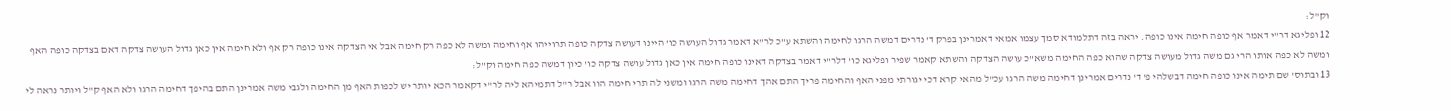וק"ל:
12 ופליגא דר"י דאמר אף כופה חימה אינו כופה. יראה בזה דתלמודא סמך עצמו אמאי דאמרינן בפרק ד' נדרים דמשה הרגו לחימה והשתא ע"כ לר"א דאמר גדול העושה כו' היינו דעושה צדקה כופה תרוייהו אף וחימה ומשה לא כפה רק חימה אבל אי הצדקה אינו כופה רק אף ולא חימה אין כאן גדול העושה צדקה דאם בצדקה כופה האף ומשה לא כפה אותו הרי גם משה גדול מעושה צדקה שהוא כפה החימה משא"כ עושה הצדקה והשתא קאמר שפיר ופליגא כו' דלר"י דאמר בצדקה דאינו כופה חימה אין כאן גדול עושה צדקה כו' כיון דמשה כפה חימה וק"ל:
13 ובתוס' שם תימה אינו כופה חימה דבשלהי פ' ד' נדרים אמרינן דחימה משה הרגו עכ"ל מהאי קרא דכי יגורתי מפני האף והחימה פריך התם אהך דחימה משה הרגו ומשני לה תרי חימה הוו אבל ר"ל דתמיהא ליה לר"י דקאמר הכא יותר יש לכפות האף מן החימה ולגבי משה אמרינן התם בהיפך דחימה הרגו ולא האף ק"ל ויותר נראה לי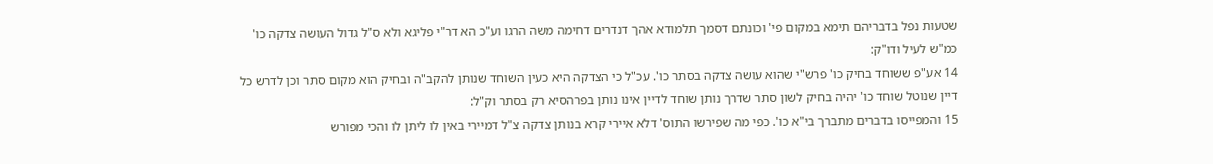שטעות נפל בדבריהם תימא במקום פי' וכונתם דסמך תלמודא אהך דנדרים דחימה משה הרגו וע"כ הא דר"י פליגא ולא ס"ל גדול העושה צדקה כו' כמ"ש לעיל ודו"ק:
14 אע"פ ששוחד בחיק כו' פרש"י שהוא עושה צדקה בסתר כו'. עכ"ל כי הצדקה היא כעין השוחד שנותן להקב"ה ובחיק הוא מקום סתר וכן לדרש כל דיין שנוטל שוחד כו' יהיה בחיק לשון סתר שדרך נותן שוחד לדיין אינו נותן בפרהסיא רק בסתר וק"ל:
15 והמפייסו בדברים מתברך בי"א כו'. כפי מה שפירשו התוס' דלא איירי קרא בנותן צדקה צ"ל דמיירי באין לו ליתן לו והכי מפורש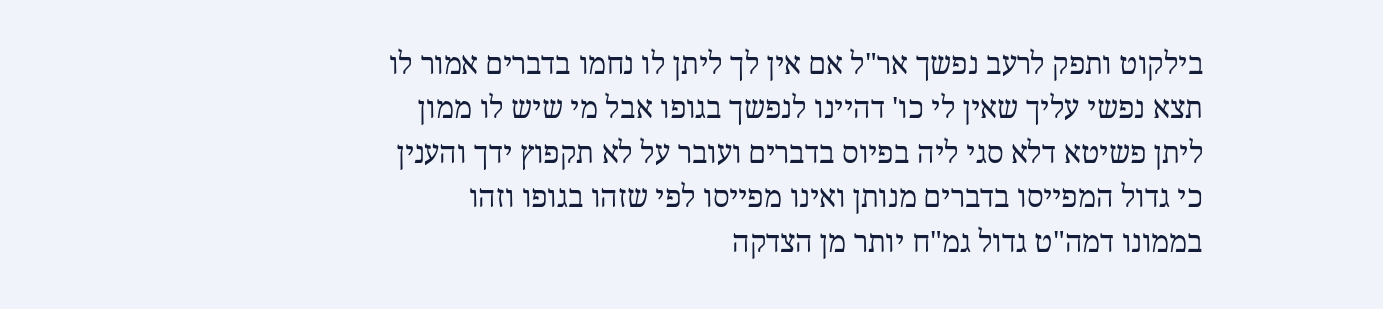בילקוט ותפק לרעב נפשך אר"ל אם אין לך ליתן לו נחמו בדברים אמור לו תצא נפשי עליך שאין לי כו' דהיינו לנפשך בגופו אבל מי שיש לו ממון ליתן פשיטא דלא סגי ליה בפיוס בדברים ועובר על לא תקפוץ ידך והענין כי גדול המפייסו בדברים מנותן ואינו מפייסו לפי שזהו בגופו וזהו בממונו דמה"ט גדול גמ"ח יותר מן הצדקה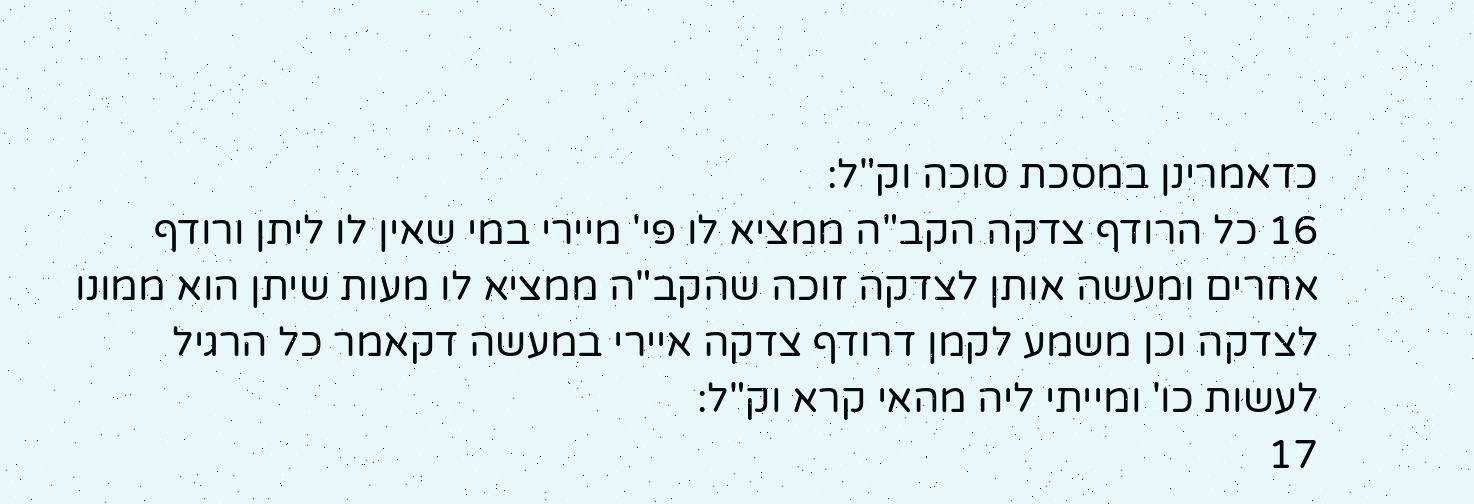כדאמרינן במסכת סוכה וק"ל:
16 כל הרודף צדקה הקב"ה ממציא לו פי' מיירי במי שאין לו ליתן ורודף אחרים ומעשה אותן לצדקה זוכה שהקב"ה ממציא לו מעות שיתן הוא ממונו לצדקה וכן משמע לקמן דרודף צדקה איירי במעשה דקאמר כל הרגיל לעשות כו' ומייתי ליה מהאי קרא וק"ל:
17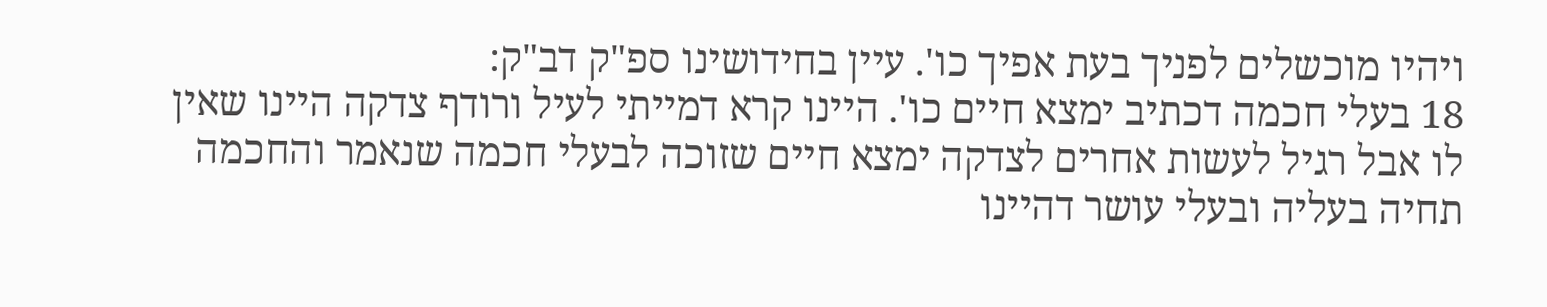ויהיו מוכשלים לפניך בעת אפיך כו'. עיין בחידושינו ספ"ק דב"ק:
18 בעלי חכמה דכתיב ימצא חיים כו'. היינו קרא דמייתי לעיל ורודף צדקה היינו שאין לו אבל רגיל לעשות אחרים לצדקה ימצא חיים שזוכה לבעלי חכמה שנאמר והחכמה תחיה בעליה ובעלי עושר דהיינו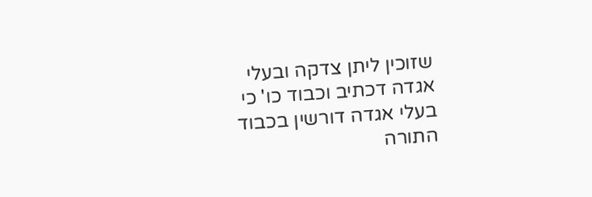שזוכין ליתן צדקה ובעלי אגדה דכתיב וכבוד כו' כי בעלי אגדה דורשין בכבוד התורה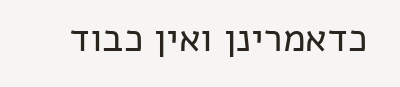כדאמרינן ואין כבוד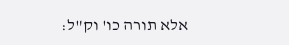אלא תורה כו' וק"ל: